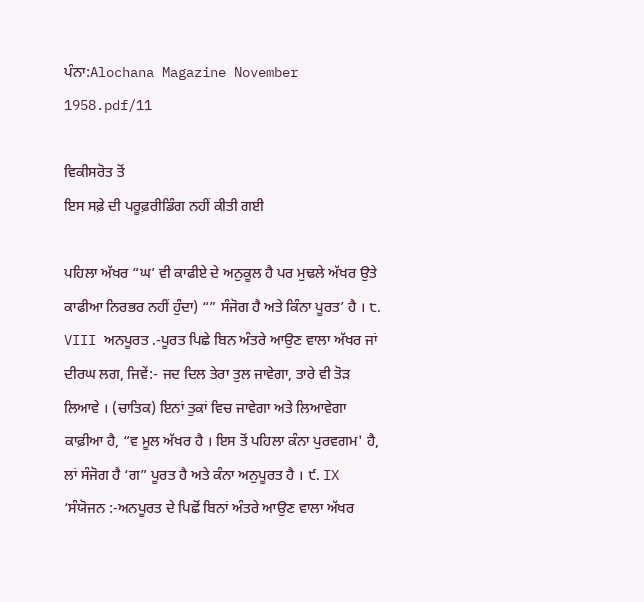ਪੰਨਾ:Alochana Magazine November 1958.pdf/11

ਵਿਕੀਸਰੋਤ ਤੋਂ
ਇਸ ਸਫ਼ੇ ਦੀ ਪਰੂਫ਼ਰੀਡਿੰਗ ਨਹੀਂ ਕੀਤੀ ਗਈ

ਪਹਿਲਾ ਅੱਖਰ “ਘ’ ਵੀ ਕਾਫੀਏ ਦੇ ਅਨੁਕੂਲ ਹੈ ਪਰ ਮੁਢਲੇ ਅੱਖਰ ਉਤੇ ਕਾਫੀਆ ਨਿਰਭਰ ਨਹੀਂ ਹੁੰਦਾ) “” ਸੰਜੋਗ ਹੈ ਅਤੇ ਕਿੰਨਾ ਪੂਰਤ’ ਹੈ । ੮. VIII ਅਨਪੂਰਤ .-ਪੂਰਤ ਪਿਛੇ ਬਿਨ ਅੰਤਰੇ ਆਉਣ ਵਾਲਾ ਅੱਖਰ ਜਾਂ ਦੀਰਘ ਲਗ, ਜਿਵੇਂ:- ਜਦ ਦਿਲ ਤੇਰਾ ਤੁਲ ਜਾਵੇਗਾ, ਤਾਰੇ ਵੀ ਤੋੜ ਲਿਆਵੇ । (ਚਾਤਿਕ) ਇਨਾਂ ਤੁਕਾਂ ਵਿਚ ਜਾਵੇਗਾ ਅਤੇ ਲਿਆਵੇਗਾ ਕਾਫ਼ੀਆ ਹੈ, “ਵ ਮੂਲ ਅੱਖਰ ਹੈ । ਇਸ ਤੋਂ ਪਹਿਲਾ ਕੰਨਾ ਪੁਰਵਗਮ' ਹੈ, ਲਾਂ ਸੰਜੋਗ ਹੈ ‘ਗ” ਪੂਰਤ ਹੈ ਅਤੇ ਕੰਨਾ ਅਨੁਪੂਰਤ ਹੈ । ੯. IX ‘ਸੰਯੋਜਨ :-ਅਨਪੂਰਤ ਦੇ ਪਿਛੋਂ ਬਿਨਾਂ ਅੰਤਰੇ ਆਉਣ ਵਾਲਾ ਅੱਖਰ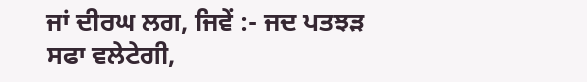ਜਾਂ ਦੀਰਘ ਲਗ, ਜਿਵੇਂ :- ਜਦ ਪਤਝੜ ਸਫਾ ਵਲੇਟੇਗੀ,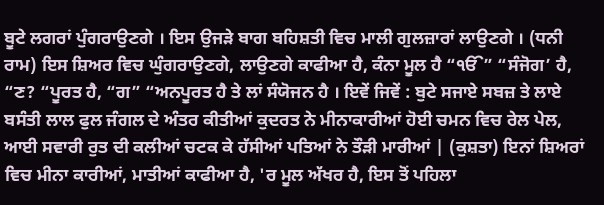ਬੂਟੇ ਲਗਰਾਂ ਪੁੰਗਰਾਉਣਗੇ । ਇਸ ਉਜੜੇ ਬਾਗ ਬਹਿਸ਼ਤੀ ਵਿਚ ਮਾਲੀ ਗੁਲਜ਼ਾਰਾਂ ਲਾਉਣਗੇ । (ਧਨੀ ਰਾਮ) ਇਸ ਸ਼ਿਅਰ ਵਿਚ ਘੁੰਗਰਾਉਣਗੇ, ਲਾਉਣਗੇ ਕਾਫੀਆ ਹੈ, ਕੰਨਾ ਮੂਲ ਹੈ “ੴ” “ਸੰਜੋਗ’ ਹੈ, “ਣ? “ਪੂਰਤ ਹੈ, “ਗ” “ਅਨਪੂਰਤ ਹੈ ਤੇ ਲਾਂ ਸੰਯੋਜਨ ਹੈ । ਇਵੇਂ ਜਿਵੇਂ : ਬੁਟੇ ਸਜਾਏ ਸਬਜ਼ ਤੇ ਲਾਏ ਬਸੰਤੀ ਲਾਲ ਫੁਲ ਜੰਗਲ ਦੇ ਅੰਤਰ ਕੀਤੀਆਂ ਕੁਦਰਤ ਨੇ ਮੀਨਾਕਾਰੀਆਂ ਹੋਈ ਚਮਨ ਵਿਚ ਰੇਲ ਪੇਲ, ਆਈ ਸਵਾਰੀ ਰੁਤ ਦੀ ਕਲੀਆਂ ਚਟਕ ਕੇ ਹੱਸੀਆਂ ਪਤਿਆਂ ਨੇ ਤੌੜੀ ਮਾਰੀਆਂ | (ਕੁਸ਼ਤਾ) ਇਨਾਂ ਸ਼ਿਅਰਾਂ ਵਿਚ ਮੀਨਾ ਕਾਰੀਆਂ, ਮਾਤੀਆਂ ਕਾਫੀਆ ਹੈ, 'ਰ ਮੂਲ ਅੱਖਰ ਹੈ, ਇਸ ਤੋਂ ਪਹਿਲਾ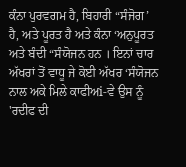ਕੰਨਾ ਪੁਰਵਗਮ ਹੈ, ਬਿਹਾਰੀ “ਸੰਜੋਗ’ ਹੈ, ਅਤੇ ਪੂਰਤ ਹੈ ਅਤੇ ਕੰਨਾ ‘ਅਨੁਪੂਰਤ ਅਤੇ ਬੰਦੀ “ਸੰਯੋਜਨ ਹਨ । ਇਨਾਂ ਚਾਰ ਅੱਖਰਾਂ ਤੋਂ ਵਾਧੂ ਜੇ ਕੋਈ ਅੱਖਰ ‘ਸੰਯੋਜਨ ਨਾਲ ਅਕੇ ਮਿਲੇ ਕਾਫੀਅi-ਵੇ ਉਸ ਨੂੰ 'ਰਦੀਫ ਦੀ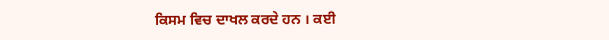ਕਿਸਮ ਵਿਚ ਦਾਖਲ ਕਰਦੇ ਹਨ । ਕਈ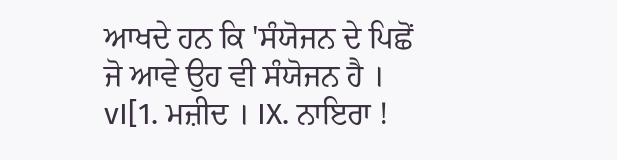ਆਖਦੇ ਹਨ ਕਿ 'ਸੰਯੋਜਨ ਦੇ ਪਿਛੋਂ ਜੋ ਆਵੇ ਉਹ ਵੀ ਸੰਯੋਜਨ ਹੈ । vI[1. ਮਜ਼ੀਦ । IX. ਨਾਇਰਾ !